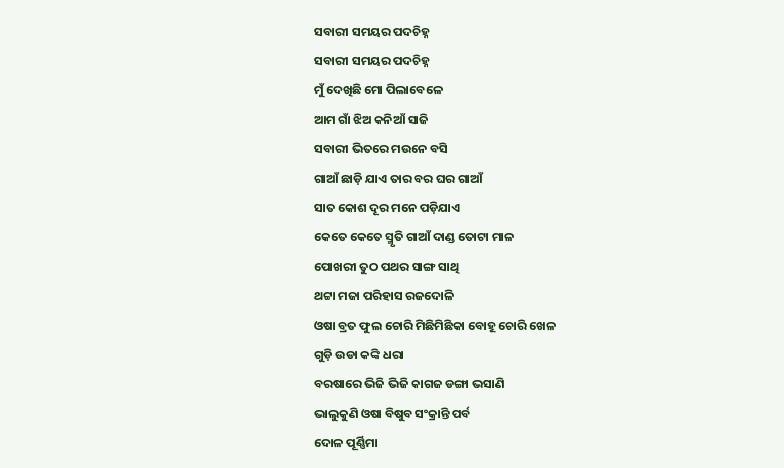ସବାରୀ ସମୟର ପଦଚିହ୍ନ
ସବାରୀ ସମୟର ପଦଚିହ୍ନ
ମୁଁ ଦେଖିଛି ମୋ ପିଲାବେଳେ
ଆମ ଗାଁ ଝିଅ କନିଆଁ ସାଜି
ସବାରୀ ଭିତରେ ମଉନେ ବସି
ଗାଆଁ ଛାଡ଼ି ଯାଏ ତାର ବର ଘର ଗାଆଁ
ସାତ କୋଶ ଦୂର ମନେ ପଡ଼ିଯାଏ
କେତେ କେତେ ସ୍ମୃତି ଗାଆଁ ଦାଣ୍ଡ ତୋଟା ମାଳ
ପୋଖରୀ ତୁଠ ପଥର ସାଙ୍ଗ ସାଥି
ଥଟ୍ଟା ମଜା ପରିହାସ ରଜଦୋଳି
ଓଷା ବ୍ରତ ଫୁଲ ଚୋରି ମିଛିମିଛିକା ବୋହୂ ଚୋରି ଖେଳ
ଗୁଡ଼ି ଉଡା କଙ୍କି ଧରା
ବରଷାରେ ଭିଜି ଭିଜି କାଗଜ ଡଙ୍ଗା ଭସାଣି
ଭାଲୁକୁଣି ଓଷା ବିଷୁବ ସଂକ୍ରାନ୍ତି ପର୍ବ
ଦୋଳ ପୂର୍ଣ୍ଣିମା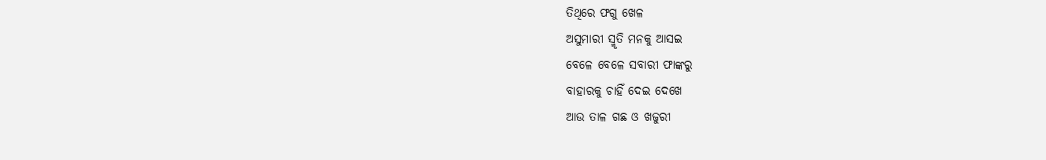ତିଥିରେ ଫଗୁ ଖେଳ
ଅସୁମାରୀ ସ୍ମୃତି ମନକୁ ଆସଇ
ବେଳେ ବେଳେ ସବାରୀ ଫାଙ୍କରୁ
ବାହାରକୁ ଚାହିଁ ଦେଇ ଦେଖେ
ଆଉ ତାଳ ଗଛ ଓ ଖଜୁରୀ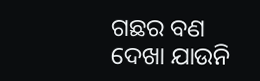ଗଛର ବଣ
ଦେଖା ଯାଉନି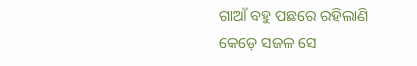ଗାଆଁ ବହୁ ପଛରେ ରହିଲାଣି
କେଡ଼େ ସଜଳ ସେ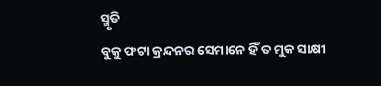ସ୍ମୃତି
ବୁକୁ ଫଟା କ୍ରନ୍ଦନର ସେମାନେ ହିଁ ତ ମୁକ ସାକ୍ଷୀ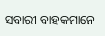ସବାରୀ ବାହକମାନେ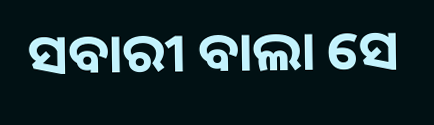ସବାରୀ ବାଲା ସେ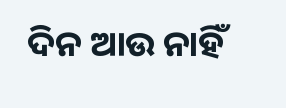ଦିନ ଆଉ ନାହିଁ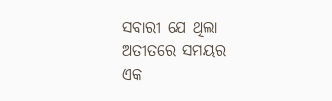ସବାରୀ ଯେ ଥିଲା ଅତୀତରେ ସମୟର
ଏକ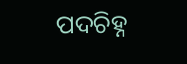ପଦଚିହ୍ନ